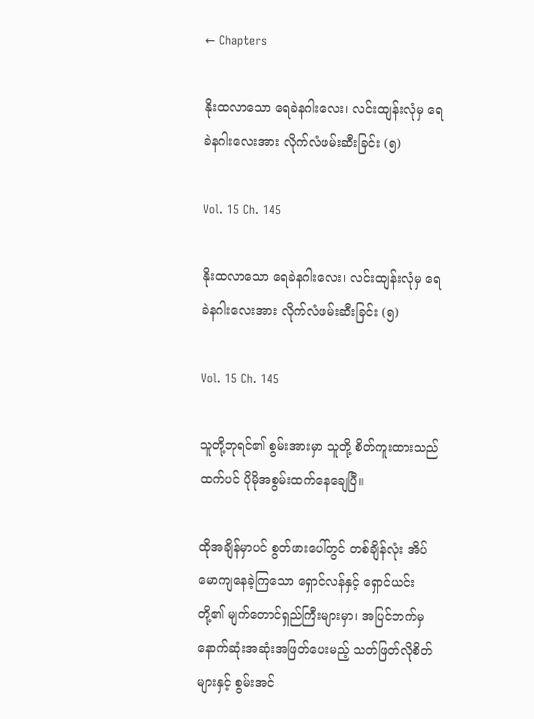← Chapters

နိုးထလာသော ရေခဲနဂါးလေး၊ လင်းထျန်းလုံမှ ‌ရေခဲနဂါးလေးအား လိုက်လံဖမ်းဆီးခြင်း (၅)

Vol. 15 Ch. 145

နိုးထလာသော ရေခဲနဂါးလေး၊ လင်းထျန်းလုံမှ ‌ရေခဲနဂါးလေးအား လိုက်လံဖမ်းဆီးခြင်း (၅)

Vol. 15 Ch. 145

သူတို့ဘုရင်၏ စွမ်းအားမှာ သူတို့ စိတ်ကူးထားသည်ထက်ပင် ပိုမိုအစွမ်းထက်နေချေပြီ။

ထိုအချိန်မှာပင် စွတ်ဖားပေါ်တွင် တစ်ချိန်လုံး အိပ်မောကျနေခဲ့ကြသော ရှောင်လန်နှင့် ရှောင်ယင်းတို့၏ မျက်တောင်ရှည်ကြီးများမှာ၊ အပြင်ဘက်မှ နောက်ဆုံးအဆုံးအဖြတ်ပေးမည့် သတ်ဖြတ်လိုစိတ်များနှင့် စွမ်းအင်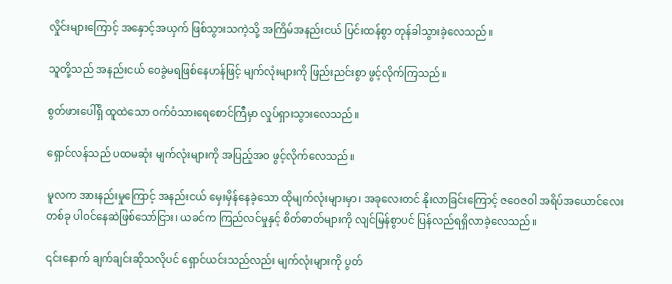လှိုင်းများကြောင့် အနှောင့်အယှက် ဖြစ်သွားသကဲ့သို့ အကြိမ်အနည်းငယ် ပြင်းထန်စွာ တုန်ခါသွားခဲ့လေသည်။

သူတို့သည် အနည်းငယ် ဝေခွဲမရဖြစ်နေဟန်ဖြင့် မျက်လုံးများကို ဖြည်းညင်းစွာ ဖွင့်လိုက်ကြသည်။

စွတ်ဖားပေါ်ရှိ ထူထဲသော ဝက်ဝံသားရေစောင်ကြီမှာ လှုပ်ရှားသွားလေသည်။

ရှောင်လန်သည် ပထမဆုံး မျက်လုံးများကို အပြည့်အဝ ဖွင့်လိုက်လေသည်။

မူလက အားနည်းမှုကြောင့် အနည်းငယ် မှေးမှိန်နေခဲ့သော ထိုမျက်လုံးများမှာ၊ အခုလေးတင် နိုးလာခြင်းကြောင့် ဇဝေဇဝါ အရိပ်အယောင်လေးတစ်ခု ပါဝင်နေဆဲဖြစ်သော်ငြား၊ ယခင်က ကြည်လင်မှုနှင့် စိတ်ဓာတ်များကို လျင်မြန်စွာပင် ပြန်လည်ရရှိလာခဲ့လေသည်။

၎င်းနောက် ချက်ချင်းဆိုသလိုပင် ရှောင်ယင်းသည်လည်း မျက်လုံးများကို ပွတ်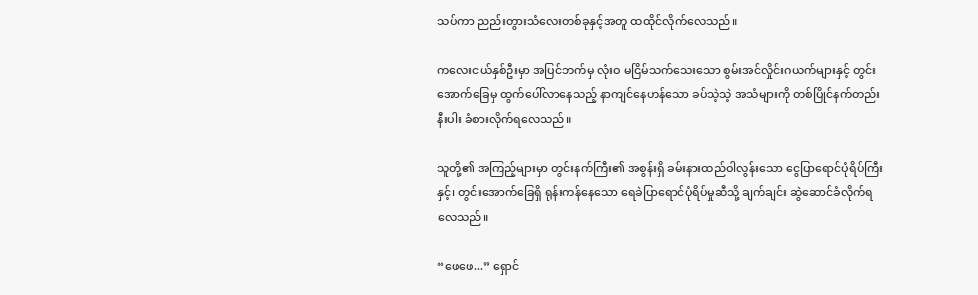သပ်ကာ ညည်းတွားသံလေးတစ်ခုနှင့်အတူ ထထိုင်လိုက်လေသည်။

ကလေးငယ်နှစ်ဦးမှာ အပြင်ဘက်မှ လုံးဝ မငြိမ်သက်သေးသော စွမ်းအင်လှိုင်းဂယက်များနှင့် တွင်းအောက်ခြေမှ ထွက်ပေါ်လာနေသည့် နာကျင်နေဟန်သော ခပ်သဲ့သဲ့ အသံများကို တစ်ပြိုင်နက်တည်းနီးပါး ခံစားလိုက်ရလေသည်။

သူတို့၏ အကြည့်များမှာ တွင်းနက်ကြီး၏ အစွန်းရှိ ခမ်းနားထည်ဝါလွန်းသော ငွေပြာရောင်ပုံရိပ်ကြီးနှင့်၊ တွင်းအောက်ခြေရှိ ရုန်းကန်နေသော ရေခဲပြာရောင်ပုံရိပ်မှုဆီသို့ ချက်ချင်း ဆွဲဆောင်ခံလိုက်ရလေသည်။

“ဖေဖေ...” ရှောင်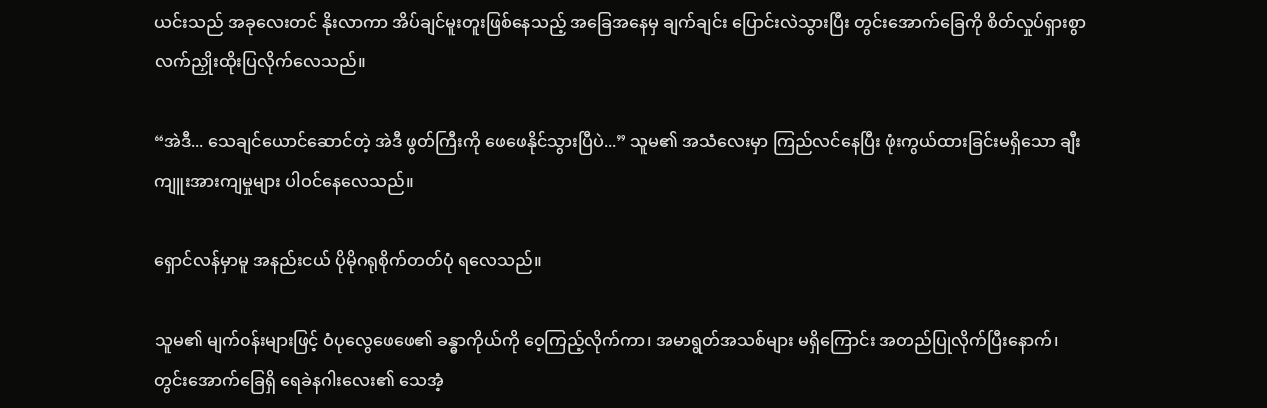ယင်းသည် အခုလေးတင် နိုးလာကာ အိပ်ချင်မူးတူးဖြစ်နေသည့် အခြေအနေမှ ချက်ချင်း ပြောင်းလဲသွားပြီး တွင်းအောက်ခြေကို စိတ်လှုပ်ရှားစွာ လက်ညှိုးထိုးပြလိုက်လေသည်။

“အဲဒီ... သေချင်ယောင်ဆောင်တဲ့ အဲဒီ ဖွတ်ကြီးကို ဖေဖေနိုင်သွားပြီပဲ...” သူမ၏ အသံလေးမှာ ကြည်လင်နေပြီး ဖုံးကွယ်ထားခြင်းမရှိသော ချီးကျူးအားကျမှုများ ပါဝင်နေလေသည်။

ရှောင်လန်မှာမူ အနည်းငယ် ပိုမိုဂရုစိုက်တတ်ပုံ ရလေသည်။

သူမ၏ မျက်၀န်းများဖြင့် ဝံပုလွေဖေဖေ၏ ခန္ဓာကိုယ်ကို ဝေ့ကြည့်လိုက်ကာ၊ အမာရွတ်အသစ်များ မရှိကြောင်း အတည်ပြုလိုက်ပြီးနောက်၊ တွင်းအောက်ခြေရှိ ရေခဲနဂါးလေး၏ သေအံ့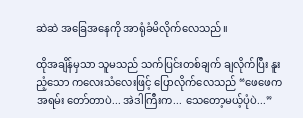ဆဲဆဲ အခြေအနေကို အာရုံခံမိလိုက်လေသည်။

ထိုအချိန်မှသာ သူမသည် သက်ပြင်းတစ်ချက် ချလိုက်ပြီး နူးညံ့သော ကလေးသံလေးဖြင့် ပြောလိုက်လေသည် “ဖေဖေက အရမ်း တော်တာပဲ... အဲဒါကြီးက... သေတော့မယ့်ပုံပဲ...”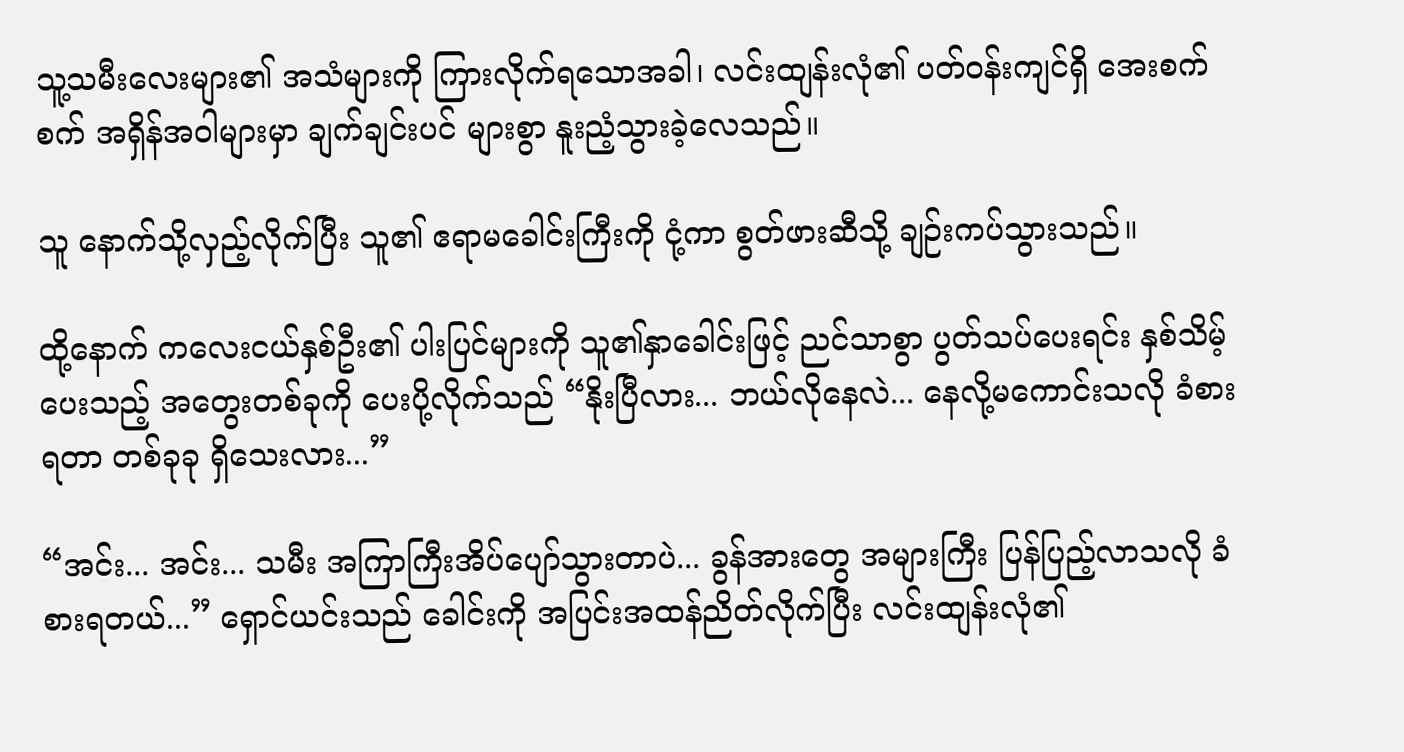သူ့သမီးလေးများ၏ အသံများကို ကြားလိုက်ရသောအခါ၊ လင်းထျန်းလုံ၏ ပတ်ဝန်းကျင်ရှိ အေးစက်စက် အရှိန်အဝါများမှာ ချက်ချင်းပင် များစွာ နူးညံ့သွားခဲ့လေသည်။

သူ နောက်သို့လှည့်လိုက်ပြီး သူ၏ ဧရာမခေါင်းကြီးကို ငုံ့ကာ စွတ်ဖားဆီသို့ ချဉ်းကပ်သွားသည်။

ထို့နောက် ကလေးငယ်နှစ်ဦး၏ ပါးပြင်များကို သူ၏နှာခေါင်းဖြင့် ညင်သာစွာ ပွတ်သပ်ပေးရင်း နှစ်သိမ့်ပေးသည့် အတွေးတစ်ခုကို ပေးပို့လိုက်သည် “နိုးပြီလား... ဘယ်လိုနေလဲ... နေလို့မကောင်းသလို ခံစားရတာ တစ်ခုခု ရှိသေးလား...”

“အင်း... အင်း... သမီး အကြာကြီးအိပ်ပျော်သွားတာပဲ... ခွန်အားတွေ အများကြီး ပြန်ပြည့်လာသလို ခံစားရတယ်...” ရှောင်ယင်းသည် ခေါင်းကို အပြင်းအထန်ညိတ်လိုက်ပြီး လင်းထျန်းလုံ၏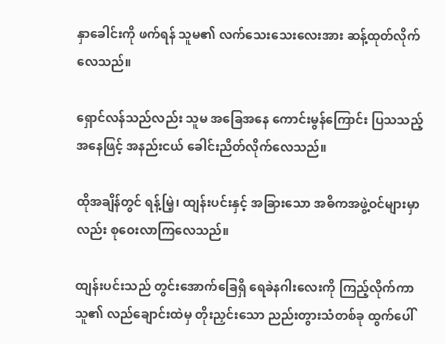နှာခေါင်းကို ဖက်ရန် သူမ၏ လက်သေးသေးလေးအား ဆန့်ထုတ်လိုက်လေသည်။

ရှောင်လန်သည်လည်း သူမ အခြေအနေ ကောင်းမွန်ကြောင်း ပြသသည့်အနေဖြင့် အနည်းငယ် ခေါင်းညိတ်လိုက်လေသည်။

ထိုအချိန်တွင် ရန့်မြဲ့၊ ထျန်းပင်းနှင့် အခြားသော အဓိကအဖွဲ့ဝင်များမှာလည်း စုဝေးလာကြလေသည်။

ထျန်းပင်းသည် တွင်းအောက်ခြေရှိ ရေခဲနဂါးလေးကို ကြည့်လိုက်ကာ သူ၏ လည်ချောင်းထဲမှ တိုးညှင်းသော ညည်းတွားသံတစ်ခု ထွက်ပေါ်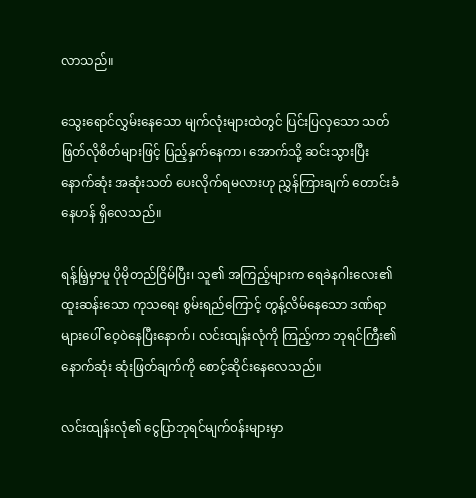လာသည်။

သွေးရောင်လွှမ်းနေသော မျက်လုံးများထဲတွင် ပြင်းပြလှသော သတ်ဖြတ်လိုစိတ်များဖြင့် ပြည့်နှက်နေကာ၊ အောက်သို့ ဆင်းသွားပြီး နောက်ဆုံး အဆုံးသတ် ပေးလိုက်ရမလားဟု ညွှန်ကြားချက် တောင်းခံနေဟန် ရှိလေသည်။

ရန့်မြဲ့မှာမူ ပိုမိုတည်ငြိမ်ပြီး၊ သူ၏ အကြည့်များက ရေခဲနဂါးလေး၏ ထူးဆန်းသော ကုသရေး စွမ်းရည်ကြောင့် တွန့်လိမ်နေသော ဒဏ်ရာများပေါ် ဝေ့ဝဲနေပြီးနောက်၊ လင်းထျန်းလုံကို ကြည့်ကာ ဘုရင်ကြီး၏ နောက်ဆုံး ဆုံးဖြတ်ချက်ကို စောင့်ဆိုင်းနေလေသည်။

လင်းထျန်းလုံ၏ ငွေပြာဘုရင်မျက်၀န်းများမှာ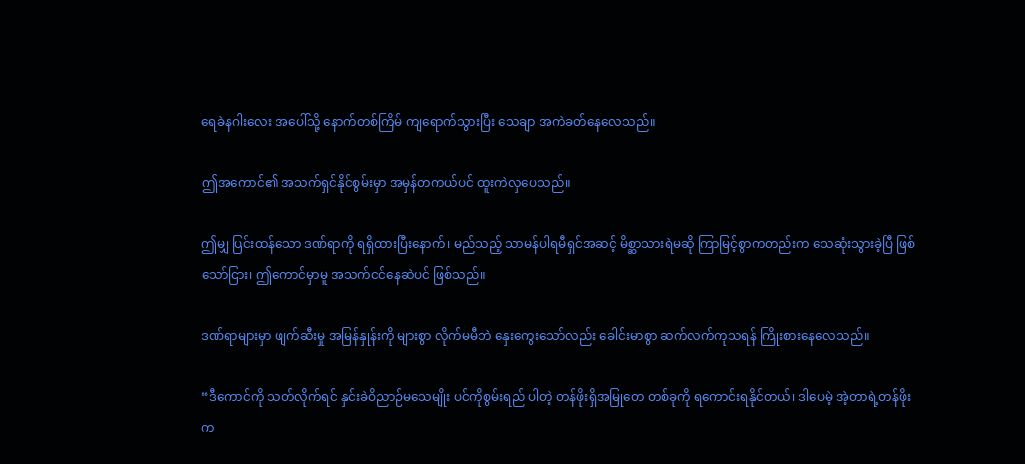ရေခဲနဂါးလေး အပေါ်သို့ နောက်တစ်ကြိမ် ကျရောက်သွားပြီး သေချာ အကဲခတ်နေလေသည်။

ဤအကောင်၏ အသက်ရှင်နိုင်စွမ်းမှာ အမှန်တကယ်ပင် ထူးကဲလှပေသည်။

ဤမျှ ပြင်းထန်သော ဒဏ်ရာကို ရရှိထားပြီးနောက်၊ မည်သည့် သာမန်ပါရမီရှင်အဆင့် မိစ္ဆာသားရဲမဆို ကြာမြင့်စွာကတည်းက သေဆုံးသွားခဲ့ပြီ ဖြစ်သော်ငြား၊ ဤကောင်မှာမူ အသက်ငင်နေဆဲပင် ဖြစ်သည်။

ဒဏ်ရာများမှာ ဖျက်ဆီးမှု အမြန်နှုန်းကို များစွာ လိုက်မမီဘဲ နှေးကွေးသော်လည်း ခေါင်းမာစွာ ဆက်လက်ကုသရန် ကြိုးစားနေလေသည်။

“ဒီကောင်ကို သတ်လိုက်ရင် နှင်းခဲဝိညာဉ်မသေမျိုး ပင်ကိုစွမ်းရည် ပါတဲ့ တန်ဖိုးရှိအမြုတေ တစ်ခုကို ရကောင်းရနိုင်တယ်၊ ဒါပေမဲ့ အဲ့တာရဲ့တန်ဖိုးက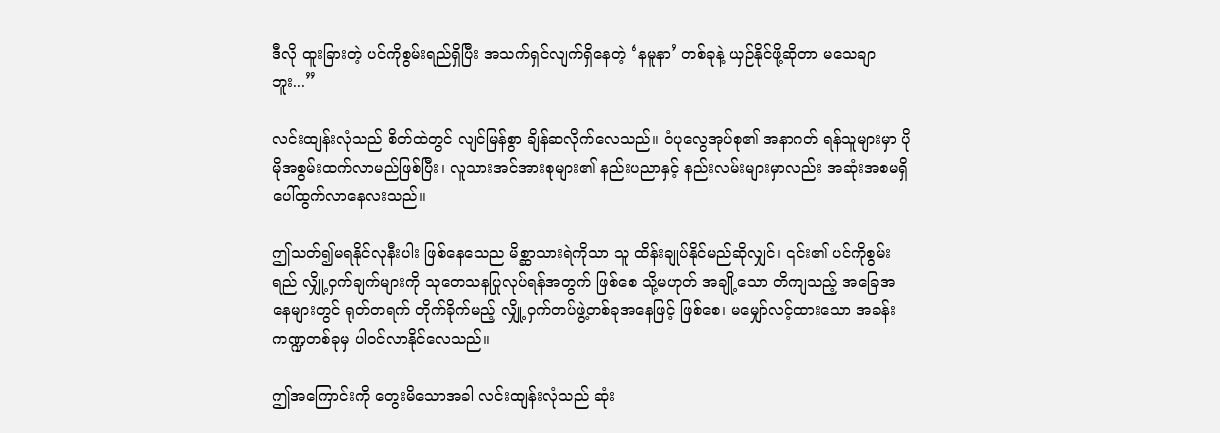ဒီလို ထူးခြားတဲ့ ပင်ကိုစွမ်းရည်ရှိပြီး အသက်ရှင်လျက်ရှိနေတဲ့ ‘နမူနာ’ တစ်ခုနဲ့ ယှဉ်နိုင်ဖို့ဆိုတာ မသေချာဘူး...”

လင်းထျန်းလုံသည် စိတ်ထဲတွင် လျင်မြန်စွာ ချိန်ဆလိုက်လေသည်။ ဝံပုလွေအုပ်စု၏ အနာဂတ် ရန်သူများမှာ ပိုမိုအစွမ်းထက်လာမည်ဖြစ်ပြီး၊ လူသားအင်အားစုများ၏ နည်းပညာနှင့် နည်းလမ်းများမှာလည်း အဆုံးအစမရှိ ပေါ်ထွက်လာနေလးသည်။

ဤသတ်၍မရနိုင်လုနီးပါး ဖြစ်နေသေည မိစ္ဆာသားရဲကိုသာ သူ ထိန်းချုပ်နိုင်မည်ဆိုလျှင်၊ ၎င်း၏ ပင်ကိုစွမ်းရည် လျှို့ဝှက်ချက်များကို သုတေသနပြုလုပ်ရန်အတွက် ဖြစ်စေ သို့မဟုတ် အချို့သော တိကျသည့် အခြေအနေများတွင် ရုတ်တရက် တိုက်ခိုက်မည့် လျှို့၀ှက်တပ်ဖွဲ့တစ်ခုအနေဖြင့် ဖြစ်စေ၊ မမျှော်လင့်ထားသော အခန်းကဏ္ဍတစ်ခုမှ ပါဝင်လာနိုင်လေသည်။

ဤအကြောင်းကို တွေးမိသောအခါ လင်းထျန်းလုံသည် ဆုံး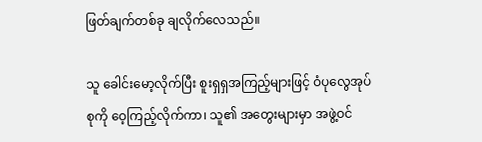ဖြတ်ချက်တစ်ခု ချလိုက်လေသည်။

သူ ခေါင်းမော့လိုက်ပြီး စူးရှရှအကြည့်များဖြင့် ဝံပုလွေအုပ်စုကို ဝေ့ကြည့်လိုက်ကာ၊ သူ၏ အတွေးများမှာ အဖွဲ့ဝင်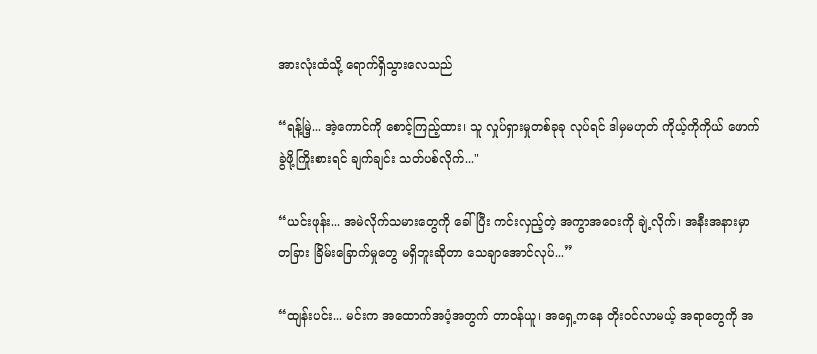အားလုံးထံသို့ ရောက်ရှိသွားလေသည်

“ရန့်မြဲ့... အဲ့ကောင်ကို စောင့်ကြည့်ထား၊ သူ လှုပ်ရှားမှုတစ်ခုခု လုပ်ရင် ဒါမှမဟုတ် ကိုယ့်ကိုကိုယ် ဖောက်ခွဲဖို့ကြိုးစားရင် ချက်ချင်း သတ်ပစ်လိုက်..."

“ယင်းဖုန်း... အမဲလိုက်သမားတွေကို ခေါ်ပြီး ကင်းလှည့်တဲ့ အကွာအဝေးကို ချဲ့လိုက်၊ အနီးအနားမှာ တခြား ခြိမ်းခြောက်မှုတွေ မရှိဘူးဆိုတာ သေချာအောင်လုပ်...”

“ထျန်းပင်း... မင်းက အထောက်အပံ့အတွက် တာဝန်ယူ၊ အရှေ့ကနေ တိုး၀င်လာမယ့် အရာတွေကို အ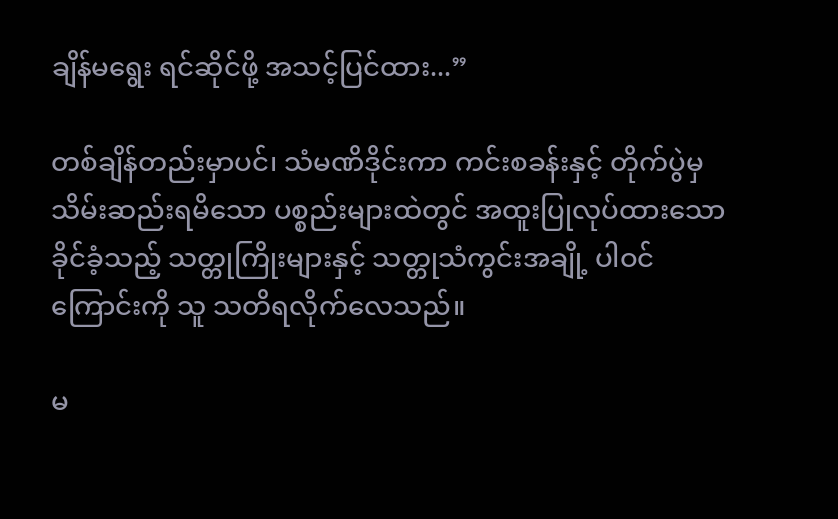ချိန်မရွေး ရင်ဆိုင်ဖို့ အသင့်ပြင်ထား...”

တစ်ချိန်တည်းမှာပင်၊ သံမဏိဒိုင်းကာ ကင်းစခန်းနှင့် တိုက်ပွဲမှ သိမ်းဆည်းရမိသော ပစ္စည်းများထဲတွင် အထူးပြုလုပ်ထားသော ခိုင်ခံ့သည့် သတ္တုကြိုးများနှင့် သတ္တုသံကွင်းအချို့ ပါဝင်ကြောင်းကို သူ သတိရလိုက်လေသည်။

မ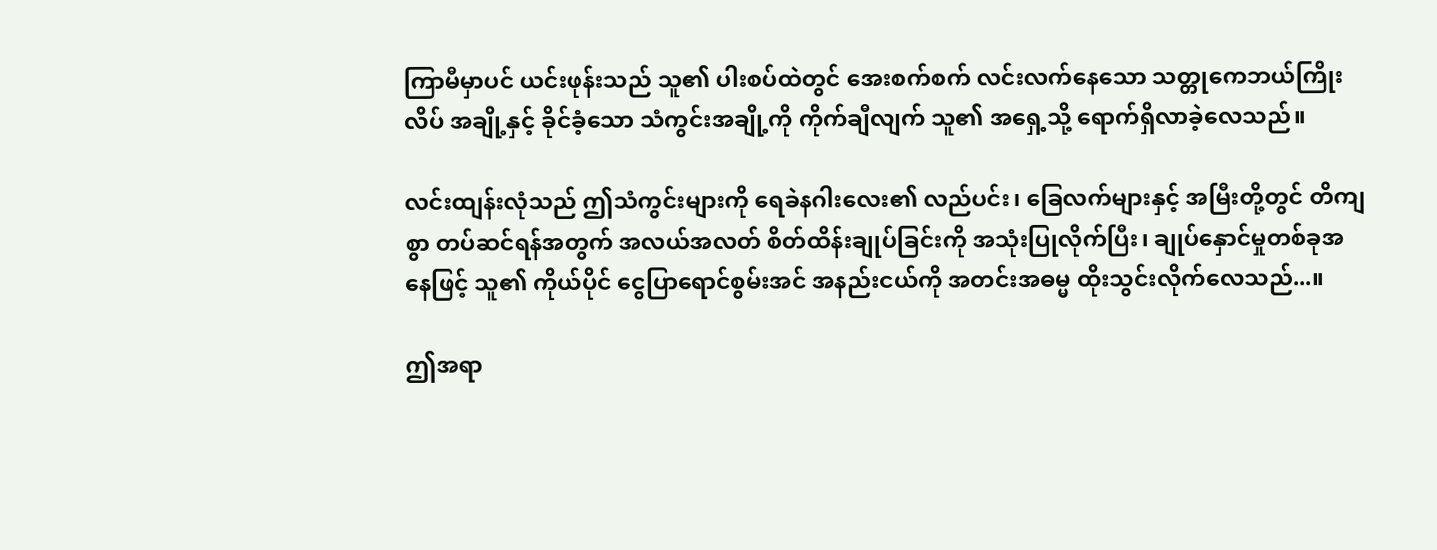ကြာမီမှာပင် ယင်းဖုန်းသည် သူ၏ ပါးစပ်ထဲတွင် အေးစက်စက် လင်းလက်နေသော သတ္တုကေဘယ်ကြိုးလိပ် အချို့နှင့် ခိုင်ခံ့သော သံကွင်းအချို့ကို ကိုက်ချီလျက် သူ၏ အရှေ့သို့ ရောက်ရှိလာခဲ့လေသည်။

လင်းထျန်းလုံသည် ဤသံကွင်းများကို ရေခဲနဂါးလေး၏ လည်ပင်း၊ ခြေလက်များနှင့် အမြီးတို့တွင် တိကျစွာ တပ်ဆင်ရန်အတွက် အလယ်အလတ် စိတ်ထိန်းချုပ်ခြင်းကို အသုံးပြုလိုက်ပြီး၊ ချုပ်နှောင်မှုတစ်ခုအနေဖြင့် သူ၏ ကိုယ်ပိုင် ငွေပြာရောင်စွမ်းအင် အနည်းငယ်ကို အတင်းအဓမ္မ ထိုးသွင်းလိုက်လေသည်...။

ဤအရာ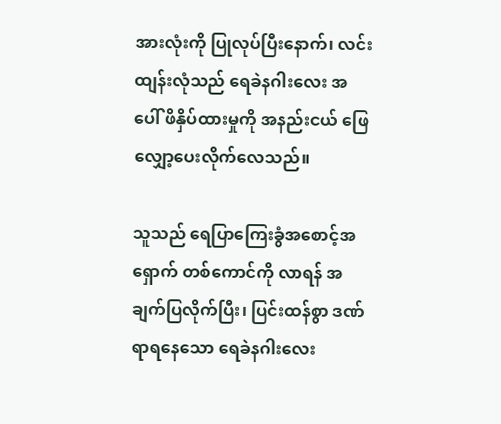အားလုံးကို ပြုလုပ်ပြီးနောက်၊ လင်းထျန်းလုံသည် ရေခဲနဂါးလေး အပေါ် ဖိနှိပ်ထားမှုကို အနည်းငယ် ဖြေလျှော့ပေးလိုက်လေသည်။

သူသည် ရေပြာကြေးခွံအစောင့်အရှောက် တစ်ကောင်ကို လာရန် အချက်ပြလိုက်ပြီး၊ ပြင်းထန်စွာ ဒဏ်ရာရနေသော ရေခဲနဂါးလေး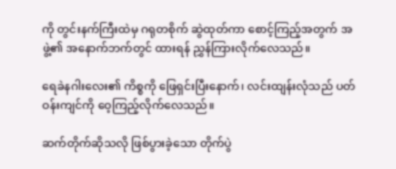ကို တွင်းနက်ကြီးထဲမှ ဂရုတစိုက် ဆွဲထုတ်ကာ စောင့်ကြည့်အတွက် အဖွဲ့၏ အနောက်ဘက်တွင် ထားရန် ညွှန်ကြားလိုက်လေသည်။

ရေခဲနဂါးလေး၏ ကိစ္စကို ဖြေရှင်းပြီးနောက်၊ လင်းထျန်းလုံသည် ပတ်ဝန်းကျင်ကို ဝေ့ကြည့်လိုက်လေသည်။

ဆက်တိုက်ဆိုသလို ဖြစ်ပွားခဲ့သော တိုက်ပွဲ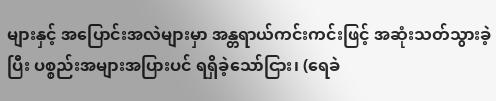များနှင့် အပြောင်းအလဲများမှာ အန္တရာယ်ကင်းကင်းဖြင့် အဆုံးသတ်သွားခဲ့ပြီး ပစ္စည်းအများအပြားပင် ရရှိခဲ့သော်ငြား၊ (ရေခဲ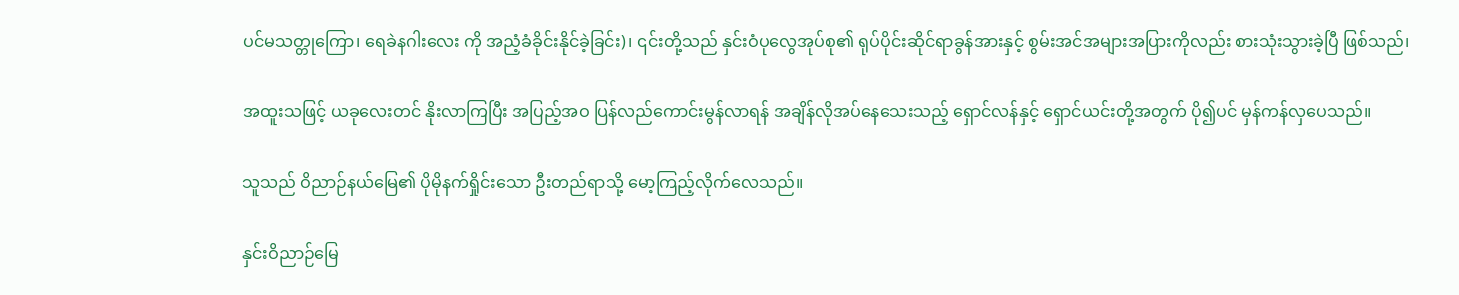ပင်မသတ္တုကြော၊ ရေခဲနဂါးလေး ကို အညံ့ခံခိုင်းနိုင်ခဲ့ခြင်း)၊ ၎င်းတို့သည် နှင်းဝံပုလွေအုပ်စု၏ ရုပ်ပိုင်းဆိုင်ရာခွန်အားနှင့် စွမ်းအင်အများအပြားကိုလည်း စားသုံးသွားခဲ့ပြီ ဖြစ်သည်၊

အထူးသဖြင့် ယခုလေးတင် နိုးလာကြပြီး အပြည့်အဝ ပြန်လည်ကောင်းမွန်လာရန် အချိန်လိုအပ်နေသေးသည့် ရှောင်လန်နှင့် ရှောင်ယင်းတို့အတွက် ပို၍ပင် မှန်ကန်လှပေသည်။

သူသည် ဝိညာဉ်နယ်မြေ၏ ပိုမိုနက်ရှိုင်းသော ဦးတည်ရာသို့ မော့ကြည့်လိုက်လေသည်။

နှင်းဝိညာဉ်မြေ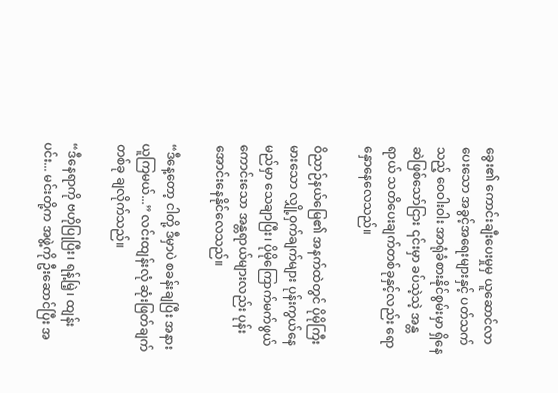ခွေး၏ ကောင်းချီးပေးမှုမှ ယူဆောင်လာပေးသော အခွင့်အရေးများနှင့် ပတ်သက်သည့် ဝေဝါးဝါး အာရုံခံစားနိုင်စွမ်းမှာ ရှိနေဆဲဖြစ်သော်ငြား ၎င်းမှာ ခပ်သဲ့သဲ့ အန္တရာယ် သတိပေးချက်တစ်ခုနှင့်လည်း ရောနှောနေလေသည်။

ဝိညာဉ်နယ်မြေ၏ အနက်ထဲတွင် ပိုမိုကြီးမားသော လျှို့ဝှက်ချက်များ ပုန်းကွယ်နေမည်မှာ သေချာပြီး၊ ပိုမိုကြောက်မက်ဖွယ်ကောင်းသော အန္တရာယ်များလည်း ပုန်းအောင်းနေနိုင်လေသည်။

“ဒီနေ့တော့ ငါတို့ ဒီမှာပဲ စခန်းချပြီး အနားယူကြမယ်...” လင်းထျန်းလုံ ဆုံးဖြတ်ချက်တစ်ခု ချလိုက်သည်။

“ဒီနေရာကို ဗဟိုပြုပြီး၊ ရန့်မြဲ့၊ ထျန်းပင်း... မင်းတို့က အဖွဲ့ကို ဦးဆောင်ပြီး အ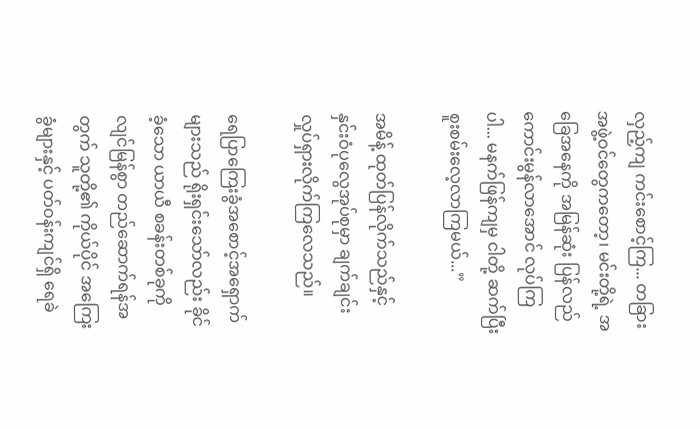လှည့်ကျ ကင်းစောင့်ကြ... တခြား အဖွဲ့ဝင်တွေကတော့၊ မင်းတို့ရဲ့ အခြေအနေကို အမြန်ဆုံး ပြန်လည်ကောင်းမွန်လာအောင် လုပ်ကြပါ... မနက်ဖြန်ကျမှ ငါတို့ ဆက်ပြီး စူးစမ်းလေ့လာကြမယ်...”

အမိန့် ထုတ်ပြန်လိုက်သည်နှင့် နှင်းဝံပုလွေအုပ်စုမှာ ချက်ချင်း လှုပ်ရှားလိုက်ကြလေသည်။

ရေပြာကြေးခွံအစောင့်အရှောက်များသည် ရိုးရှင်းသော်လည်း ခိုင်ခံ့သော ယာယီ စခန်းတစ်ခုကို လျင်မြန်စွာ တည်ဆောက်ရန်အတွက် သူတို့၏ ကိုယ်ပိုင် အကြေးခွံများနှင့် ပတ်ဝန်းကျင်ရှိ ရေခဲ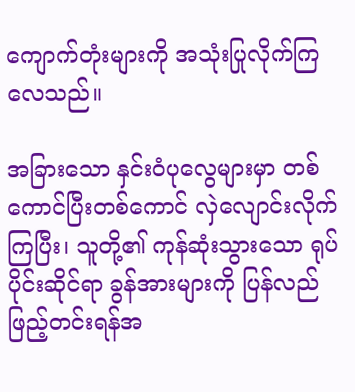ကျောက်တုံးများကို အသုံးပြုလိုက်ကြလေသည်။

အခြားသော နှင်းဝံပုလွေများမှာ တစ်ကောင်ပြီးတစ်ကောင် လှဲလျောင်းလိုက်ကြပြီး၊ သူတို့၏ ကုန်ဆုံးသွားသော ရုပ်ပိုင်းဆိုင်ရာ ခွန်အားများကို ပြန်လည် ဖြည့်တင်းရန်အ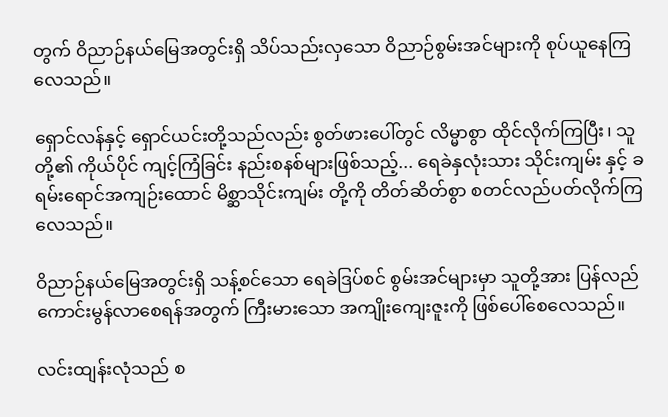တွက် ဝိညာဉ်နယ်မြေအတွင်းရှိ သိပ်သည်းလှသော ဝိညာဉ်စွမ်းအင်များကို စုပ်ယူနေကြလေသည်။

ရှောင်လန်နှင့် ရှောင်ယင်းတို့သည်လည်း စွတ်ဖားပေါ်တွင် လိမ္မာစွာ ထိုင်လိုက်ကြပြီး၊ သူတို့၏ ကိုယ်ပိုင် ကျင့်ကြံခြင်း နည်းစနစ်များဖြစ်သည့်... ရေခဲနှလုံးသား သိုင်းကျမ်း နှင့် ခရမ်းရောင်အကျဉ်းထောင် မိစ္ဆာသိုင်းကျမ်း တို့ကို တိတ်ဆိတ်စွာ စတင်လည်ပတ်လိုက်ကြလေသည်။

ဝိညာဉ်နယ်မြေအတွင်းရှိ သန့်စင်သော ရေခဲဒြပ်စင် စွမ်းအင်များမှာ သူတို့အား ပြန်လည်ကောင်းမွန်လာစေရန်အတွက် ကြီးမားသော အကျိုးကျေးဇူးကို ဖြစ်ပေါ်စေလေသည်။

လင်းထျန်းလုံသည် စ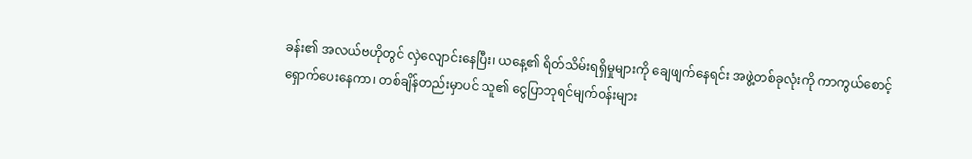ခန်း၏ အလယ်ဗဟိုတွင် လှဲလျောင်းနေပြီး၊ ယနေ့၏ ရိတ်သိမ်းရရှိမှုများကို ချေဖျက်နေရင်း အဖွဲ့တစ်ခုလုံးကို ကာကွယ်စောင့်ရှောက်ပေးနေကာ၊ တစ်ချိန်တည်းမှာပင် သူ၏ ငွေပြာဘုရင်မျက်၀န်းများ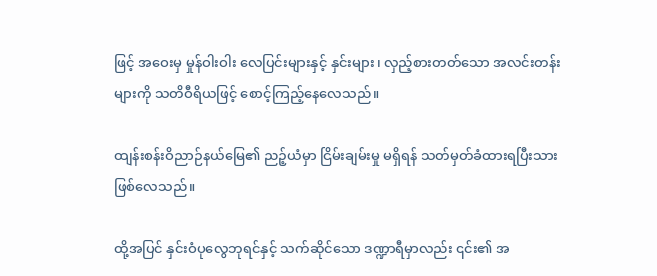ဖြင့် အဝေးမှ မှုန်ဝါးဝါး လေပြင်းများနှင့် နှင်းများ၊ လှည့်စားတတ်သော အလင်းတန်းများကို သတိဝီရိယဖြင့် စောင့်ကြည့်နေလေသည်။

ထျန်းစန်းဝိညာဉ်နယ်မြေ၏ ညဉ့်ယံမှာ ငြိမ်းချမ်းမှု မရှိရန် သတ်မှတ်ခံထားရပြီးသား ဖြစ်လေသည်။

ထို့အပြင် နှင်းဝံပုလွေဘုရင်နှင့် သက်ဆိုင်သော ဒဏ္ဍာရီမှာလည်း ၎င်း၏ အ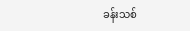ခန်းသစ်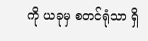ကို ယခုမှ စတင်ရုံသာ ရှိ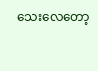သေးလေတော့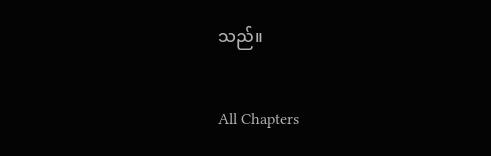သည်။

All Chapters